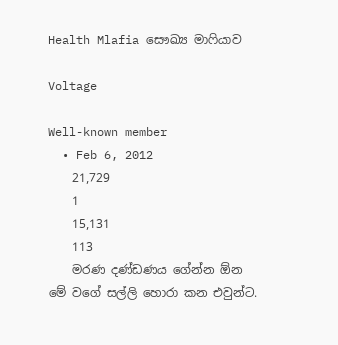Health Mlafia සෞඛ්‍ය මාෆියාව

Voltage

Well-known member
  • Feb 6, 2012
    21,729
    1
    15,131
    113
    මරණ දණ්ඩණය ගේන්න ඕන මේ වගේ සල්ලි හොරා කන එවුන්ට.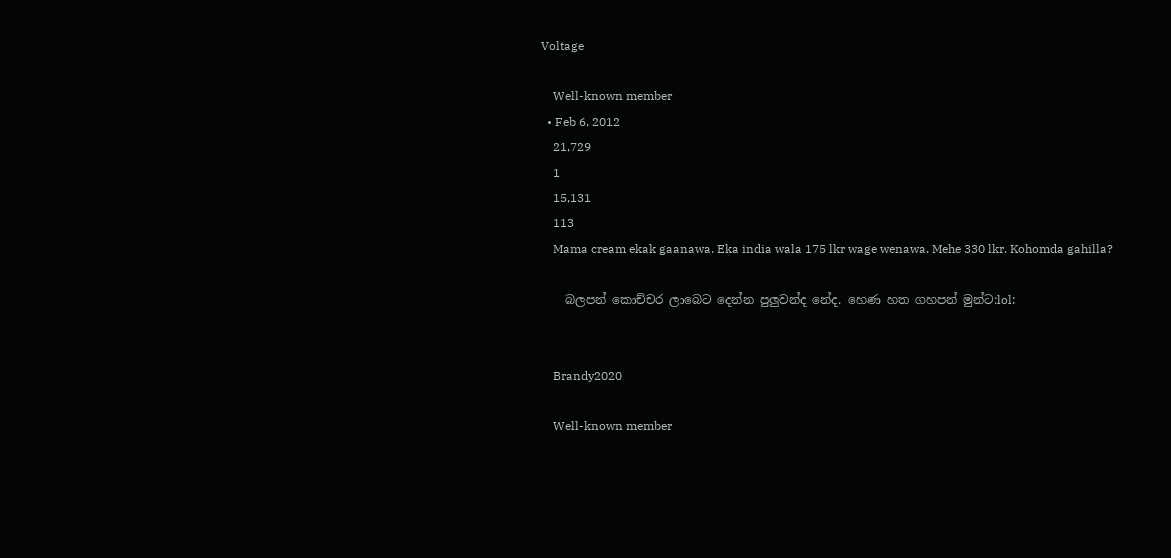Voltage

    Well-known member
  • Feb 6, 2012
    21,729
    1
    15,131
    113
    Mama cream ekak gaanawa. Eka india wala 175 lkr wage wenawa. Mehe 330 lkr. Kohomda gahilla?

    බලපන් ‍කොච්චර ලාබෙට දෙන්න පුලුවන්ද නේද. හෙණ හත ගහපන් මුන්ට:lol:


    Brandy2020

    Well-known member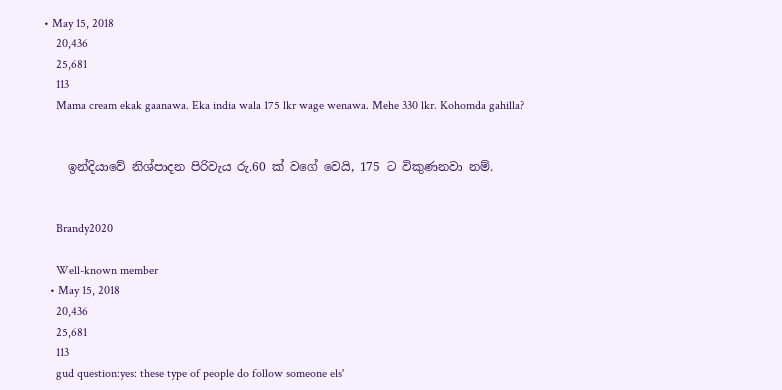• May 15, 2018
    20,436
    25,681
    113
    Mama cream ekak gaanawa. Eka india wala 175 lkr wage wenawa. Mehe 330 lkr. Kohomda gahilla?


    ඉන්දියාවේ නිශ්පාදන පිරිවැය රු.60 ක් වගේ වෙයි, 175 ට විකුණනවා නම්.


    Brandy2020

    Well-known member
  • May 15, 2018
    20,436
    25,681
    113
    gud question:yes: these type of people do follow someone els'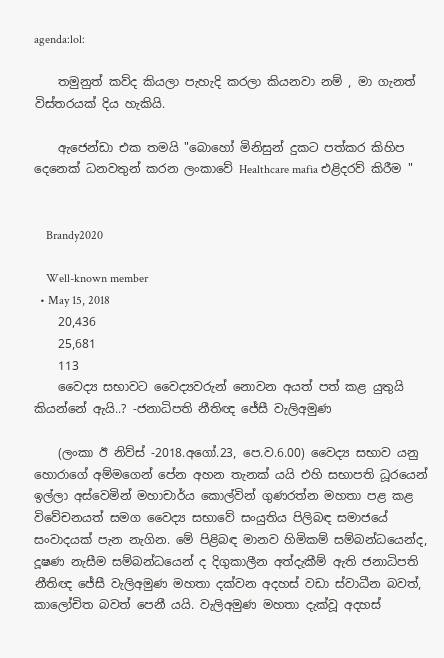agenda:lol:

    තමුනුත් කව්ද කියලා පැහැදි කරලා කියනවා නම් , මා ගැනත් විස්තරයක් දිය හැකියි.

    ඇජෙන්ඩා එක තමයි "බොහෝ මිනිසුන් දුකට පත්කර කිහිප දෙනෙක් ධනවතුන් කරන ලංකාවේ Healthcare mafia එළිදරව් කිරීම "


    Brandy2020

    Well-known member
  • May 15, 2018
    20,436
    25,681
    113
    වෛද්‍ය සභාවට වෛද්‍යවරුන් නොවන අයත් පත් කළ යුතුයි කියන්නේ ඇයි..? -ජනාධිපති නීතිඥ ජේසී වැලිඅමුණ

    (ලංකා ඊ නිව්ස් -2018.අගෝ.23, පෙ.ව‍.6.00) වෛද්‍ය සභාව යනු හොරාගේ අම්මගෙන් පේන අහන තැනක් යයි එහි සභාපති ධූරයෙන් ඉල්ලා අස්වෙමින් මහාචාර්ය කොල්වින් ගුණරත්න මහතා පළ කළ විවේචනයත් සමග වෛද්‍ය සභාවේ සංයුතිය පිලිබඳ සමාජයේ සංවාදයක් පැන නැගින. මේ පිළිබඳ මානව හිමිකම් සම්බන්ධයෙන්ද, දූෂණ නැසීම සම්බන්ධයෙන් ද දිගුකාලීන අත්දැකීම් ඇති ජනාධිපති නීතිඥ ජේසී වැලිඅමුණ මහතා දක්වන අදහස් වඩා ස්වාධීන බවත්, කාලෝචිත බවත් පෙනී යයි. වැලිඅමුණ මහතා දැක්වූ අදහස්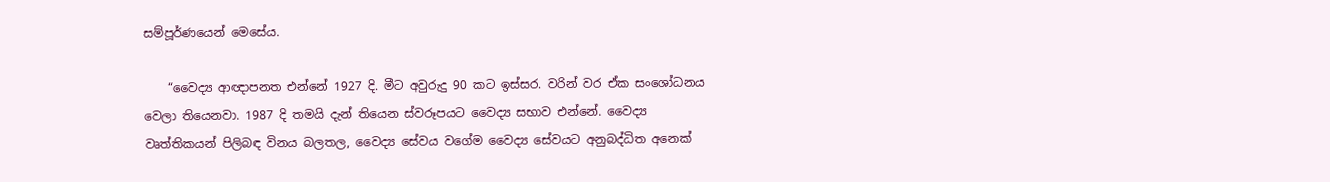සම්පූර්ණයෙන් මෙසේය.

    “වෛද්‍ය ආඥාපනත එන්නේ 1927 දි. මීට අවුරුදු 90 කට ඉස්සර. වරින් වර ඒක සංශෝධනය වෙලා තියෙනවා. 1987 දි තමයි දැන් තියෙන ස්වරූපයට වෛද්‍ය සභාව එන්නේ. වෛද්‍ය වෘත්තිකයන් පිලිබඳ විනය බලතල, වෛද්‍ය සේවය වගේම වෛද්‍ය සේවයට අනුබද්ධිත අනෙක්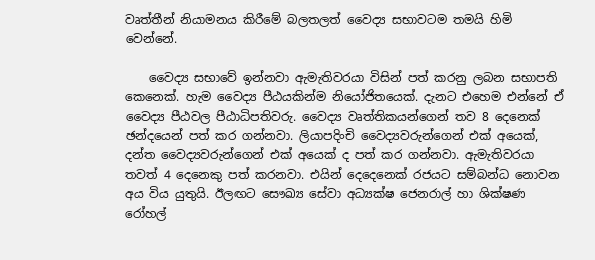වෘත්තීන් නියාමනය කිරීමේ බලතලත් වෛද්‍ය සභාවටම තමයි හිමි වෙන්නේ.

    වෛද්‍ය සභාවේ ඉන්නවා ඇමැතිවරයා විසින් පත් කරනු ලබන සභාපති කෙනෙක්. හැම වෛද්‍ය පීඨයකින්ම නියෝජිතයෙක්. දැනට එහෙම එන්නේ ඒ වෛද්‍ය පීඨවල පීඨාධිපතිවරු. වෛද්‍ය වෘත්තිකයන්ගෙන් තව 8 දෙනෙක් ඡන්දයෙන් පත් කර ගන්නවා. ලියාපදිංචි වෛද්‍යවරුන්ගෙන් එක් අයෙක්, දන්ත වෛද්‍යවරුන්ගෙන් එක් අයෙක් ද පත් කර ගන්නවා. ඇමැතිවරයා තවත් 4 දෙනෙකු පත් කරනවා. එයින් දෙදෙනෙක් රජයට සම්බන්ධ නොවන අය විය යුතුයි. ඊලඟට සෞඛ්‍ය සේවා අධ්‍යක්ෂ ජෙනරාල් හා ශික්ෂණ රෝහල්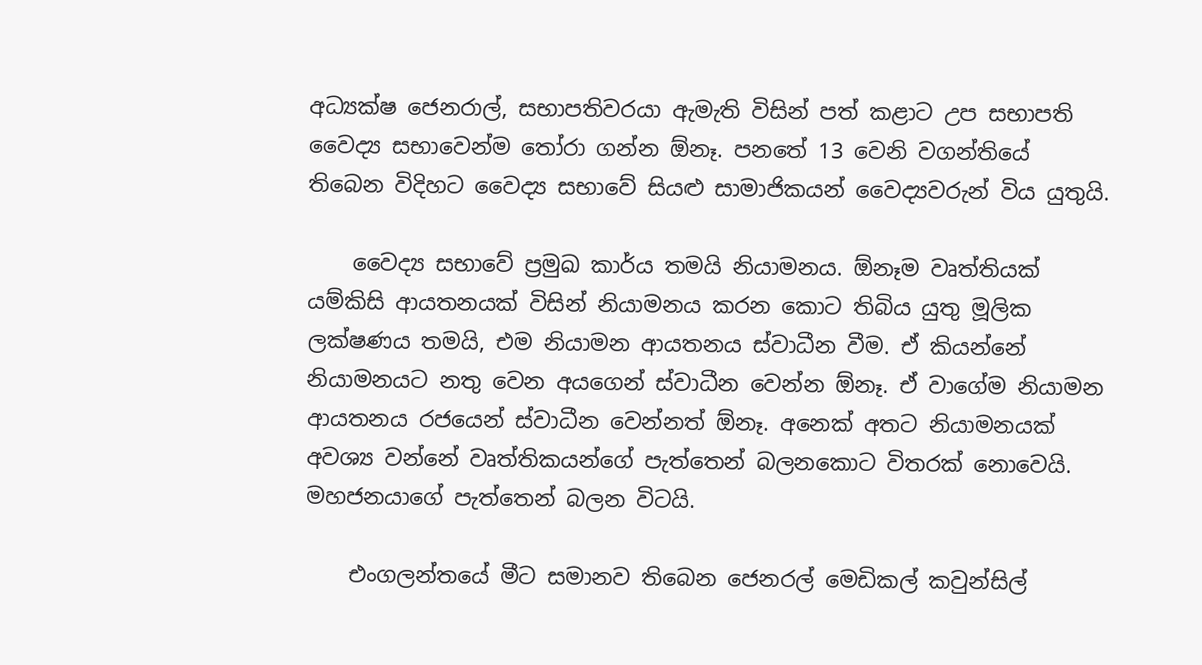අධ්‍යක්ෂ ජෙනරාල්, සභාපතිවරයා ඇමැති විසින් පත් කළාට උප සභාපති වෛද්‍ය සභාවෙන්ම තෝරා ගන්න ඕනෑ. පනතේ 13 වෙනි වගන්තියේ තිබෙන විදිහට වෛද්‍ය සභාවේ සියළු සාමාජිකයන් වෛද්‍යවරුන් විය යුතුයි.

    වෛද්‍ය සභාවේ ප්‍රමුඛ කාර්ය තමයි නියාමනය. ඕනෑම වෘත්තියක් යම්කිසි ආයතනයක් විසින් නියාමනය කරන කොට තිබිය යුතු මූලික ලක්ෂණය තමයි, එම නියාමන ආයතනය ස්වාධීන වීම. ඒ කියන්නේ නියාමනයට නතු වෙන අයගෙන් ස්වාධීන වෙන්න ඕනෑ. ඒ වාගේම නියාමන ආයතනය රජයෙන් ස්වාධීන වෙන්නත් ඕනෑ. අනෙක් අතට නියාමනයක් අවශ්‍ය වන්නේ වෘත්තිකයන්ගේ පැත්තෙන් බලනකොට විතරක් නොවෙයි. මහජනයාගේ පැත්තෙන් බලන විටයි.

    එංගලන්තයේ මීට සමානව තිබෙන ජෙනරල් මෙඩිකල් කවුන්සිල්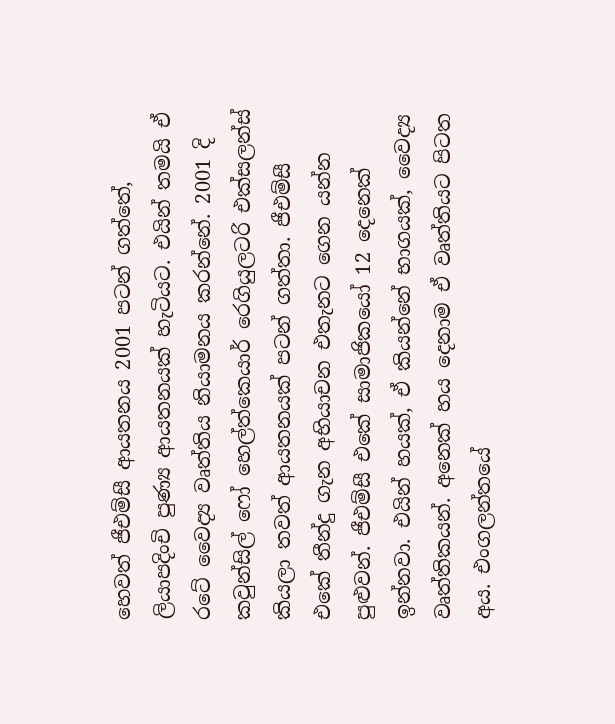හෙවත් ජීඑම්සී ආයතනය 2001 පටන් ගත්තේ, ලියාපදිංචි පුණ්‍ය ආයතනයක් හැටියට. එයින් තමයි ඒ රටේ වෛද්‍ය වෘත්තිය නියාමනය කරන්නේ. 2001 දි කවුන්සිල් ෆෝ හෙල්ත්කෙයාර් රෙගියුලටරි එක්සලන්ස් කියලා තවත් ආයතනයක් පටන් ගත්තා. ජීඑම්සී එකේ තීන්දු ගැන අභියාචන එතැනට ගෙන යන්න පුළුවන්. ජීඑම්සී එකේ සාමාජිකයෝ 12 දෙනෙක් ඉන්නවා. එයින් හයක්, ඒ කියන්නේ භාගයක්, වෛද්‍ය වෘත්තිකයන්. අනෙක් හය දෙනාම ඒ වෘත්තියට පිටත අය. එංගලන්තයේ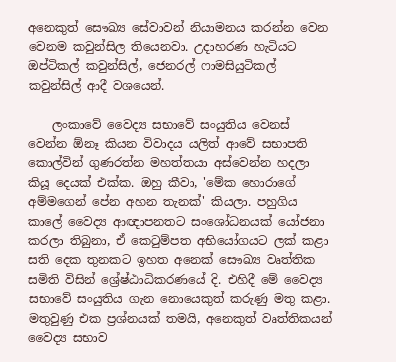අනෙකුත් සෞඛ්‍ය සේවාවන් නියාමනය කරන්න වෙන වෙනම කවුන්සිල තියෙනවා. උදාහරණ හැටියට ඔප්ටිකල් කවුන්සිල්, ජෙනරල් ෆාමසියුටිකල් කවුන්සිල් ආදී වශයෙන්.

    ලංකාවේ වෛද්‍ය සභාවේ සංයුතිය වෙනස් වෙන්න ඕනෑ කියන විවාදය යලිත් ආවේ සභාපති කොල්වින් ගුණරත්න මහත්තයා අස්වෙන්න හදලා කියූ දෙයක් එක්ක. ඔහු කීවා, 'මේක හොරාගේ අම්මගෙන් පේන අහන තැනක්' කියලා. පහුගිය කාලේ වෛද්‍ය ආඥාපනතට සංශෝධනයක් යෝජනා කරලා තිබුනා, ඒ කෙටුම්පත අභියෝගයට ලක් කළා සති දෙක තුනකට ඉහත අනෙක් සෞඛ්‍ය වෘත්තික සමිති විසින් ශ්‍රේෂ්ඨාධිකරණයේ දි. එහිදී මේ වෛද්‍ය සභාවේ සංයුතිය ගැන නොයෙකුත් කරුණු මතු කළා. මතුවුණු එක ප්‍රශ්නයක් තමයි, අනෙකුත් වෘත්තිකයන් වෛද්‍ය සභාව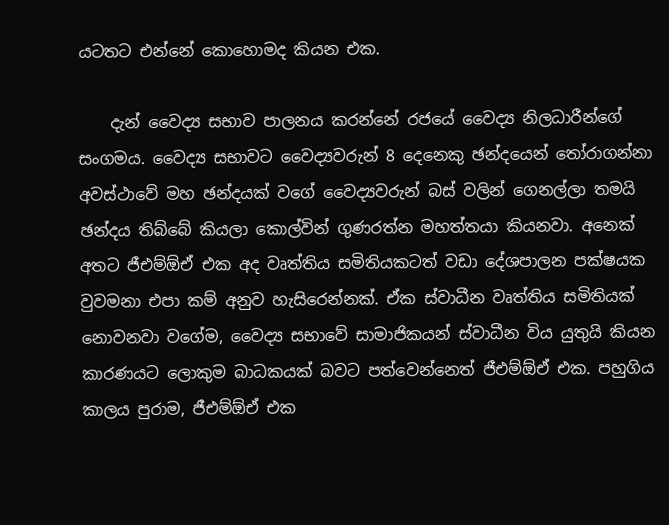යටතට එන්නේ කොහොමද කියන එක.

    දැන් වෛද්‍ය සභාව පාලනය කරන්නේ රජයේ වෛද්‍ය නිලධාරීන්ගේ සංගමය. වෛද්‍ය සභාවට වෛද්‍යවරුන් 8 දෙනෙකු ඡන්දයෙන් තෝරාගන්නා අවස්ථාවේ මහ ඡන්දයක් වගේ වෛද්‍යවරුන් බස් වලින් ගෙනල්ලා තමයි ඡන්දය තිබ්බේ කියලා කොල්වින් ගුණරත්න මහත්තයා කියනවා. අනෙක් අතට ජීඑම්ඕඒ එක අද වෘත්තිය සමිතියකටත් වඩා දේශපාලන පක්ෂයක වුවමනා එපා කම් අනුව හැසිරෙන්නක්. ඒක ස්වාධීන වෘත්තිය සමිතියක් නොවනවා වගේම, වෛද්‍ය සභාවේ සාමාජිකයන් ස්වාධීන විය යුතුයි කියන කාරණයට ලොකුම බාධකයක් බවට පත්වෙන්නෙත් ජීඑම්ඕඒ එක. පහුගිය කාලය පුරාම, ජීඑම්ඕඒ එක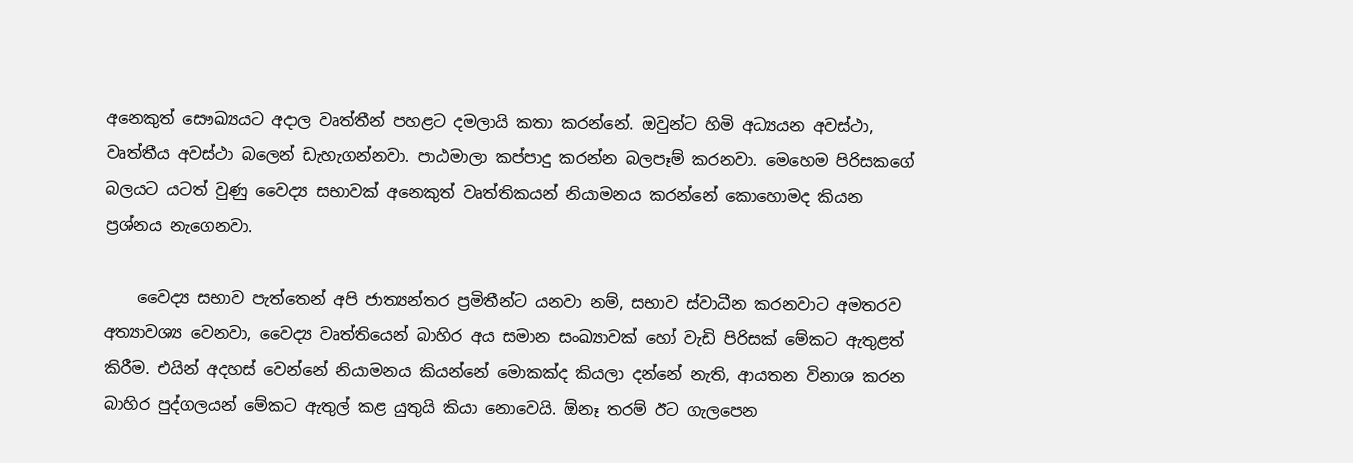අනෙකුත් සෞඛ්‍යයට අදාල වෘත්තීන් පහළට දමලායි කතා කරන්නේ. ඔවුන්ට හිමි අධ්‍යයන අවස්ථා, වෘත්තීය අවස්ථා බලෙන් ඩැහැගන්නවා. පාඨමාලා කප්පාදු කරන්න බලපෑම් කරනවා. මෙහෙම පිරිසකගේ බලයට යටත් වුණු වෛද්‍ය සභාවක් අනෙකුත් වෘත්තිකයන් නියාමනය කරන්නේ කොහොමද කියන ප්‍රශ්නය නැගෙනවා.

    වෛද්‍ය සභාව පැත්තෙන් අපි ජාත්‍යන්තර ප්‍රමිතීන්ට යනවා නම්, සභාව ස්වාධීන කරනවාට අමතරව අත්‍යාවශ්‍ය වෙනවා, වෛද්‍ය වෘත්තියෙන් බාහිර අය සමාන සංඛ්‍යාවක් හෝ වැඩි පිරිසක් මේකට ඇතුළත් කිරීම. එයින් අදහස් වෙන්නේ නියාමනය කියන්නේ මොකක්ද කියලා දන්නේ නැති, ආයතන විනාශ කරන බාහිර පුද්ගලයන් මේකට ඇතුල් කළ යුතුයි කියා නොවෙයි. ඕනෑ තරම් ඊට ගැලපෙන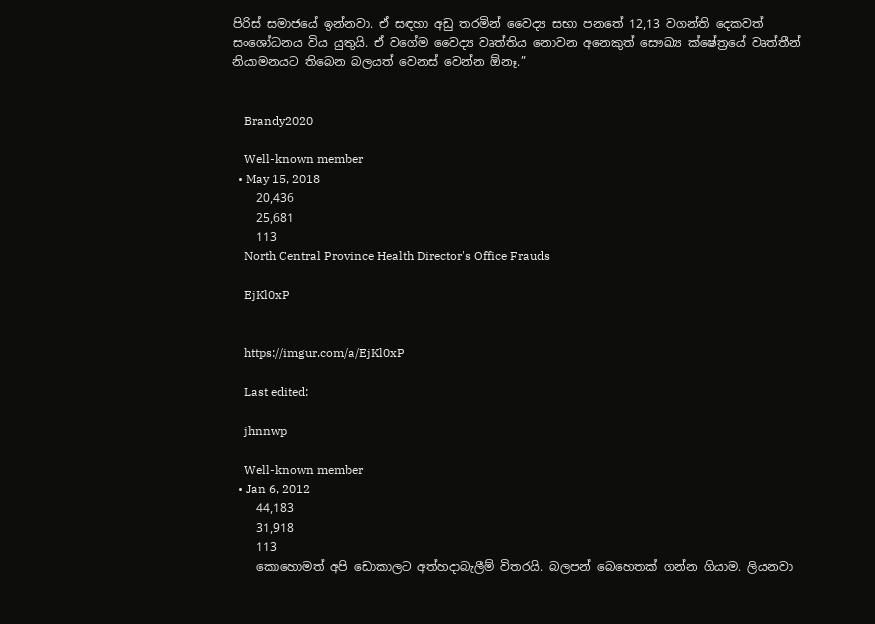පිරිස් සමාජයේ ඉන්නවා. ඒ සඳහා අඩු තරමින් වෛද්‍ය සභා පනතේ 12,13 වගන්ති දෙකවත් සංශෝධනය විය යුතුයි. ඒ වගේම වෛද්‍ය වෘත්තිය නොවන අනෙකුත් සෞඛ්‍ය ක්ෂේත්‍රයේ වෘත්තීන් නියාමනයට තිබෙන බලයත් වෙනස් වෙන්න ඕනෑ.”


    Brandy2020

    Well-known member
  • May 15, 2018
    20,436
    25,681
    113
    North Central Province Health Director's Office Frauds

    EjKl0xP


    https://imgur.com/a/EjKl0xP

    Last edited:

    jhnnwp

    Well-known member
  • Jan 6, 2012
    44,183
    31,918
    113
    කොහොමත් අපි ඩොකාලට අත්හදාබැලීම් විතරයි. බලපන් බෙහෙතක් ගන්න ගියාම. ලියනවා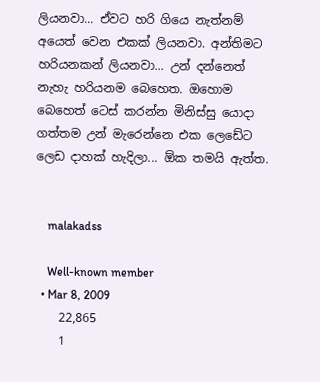ලියනවා... ඒවට හරි ගියෙ නැත්නම් අයෙත් වෙන එකක් ලියනවා. අන්තිමට හරියනකන් ලියනවා... උන් දන්නෙත් නැහැ හරියනම බෙහෙත. ඔහොම බෙහෙත් ටෙස් කරන්න මිනිස්සු යොදා ගත්තම උන් මැරෙන්නෙ එක ලෙඩේට ලෙඩ දාහක් හැදිලා... ඕක තමයි ඇත්ත.


    malakadss

    Well-known member
  • Mar 8, 2009
    22,865
    1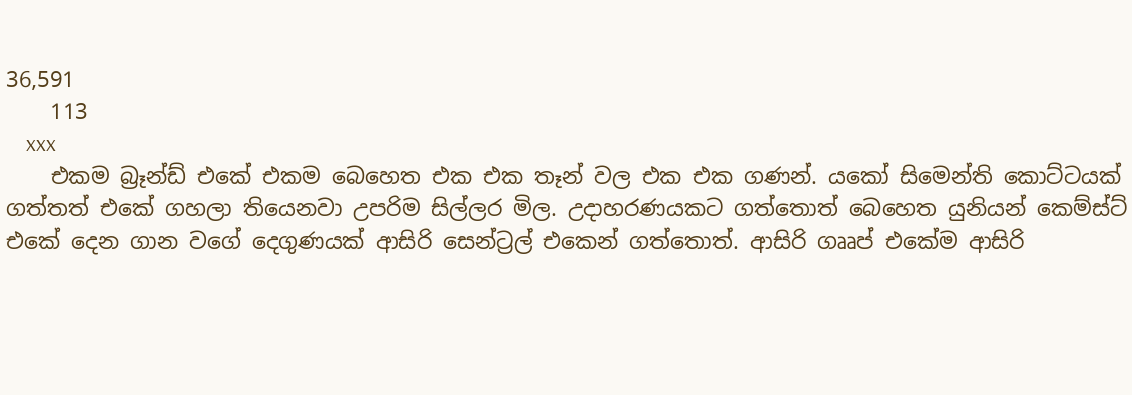36,591
    113
    xxx
    එකම බ්‍රෑන්ඩ් එකේ එකම බෙහෙත එක එක තෑන් වල එක එක ගණන්. යකෝ සිමෙන්ති කොට්ටයක් ගත්තත් එකේ ගහලා තියෙනවා උපරිම සිල්ලර මිල. උදාහරණයකට ගත්තොත් බෙහෙත යුනියන් කෙම්ස්ට් එකේ දෙන ගාන වගේ දෙගුණයක් ආසිරි සෙන්ට්‍රල් එකෙන් ගත්තොත්. ආසිරි ගෲප් එකේම ආසිරි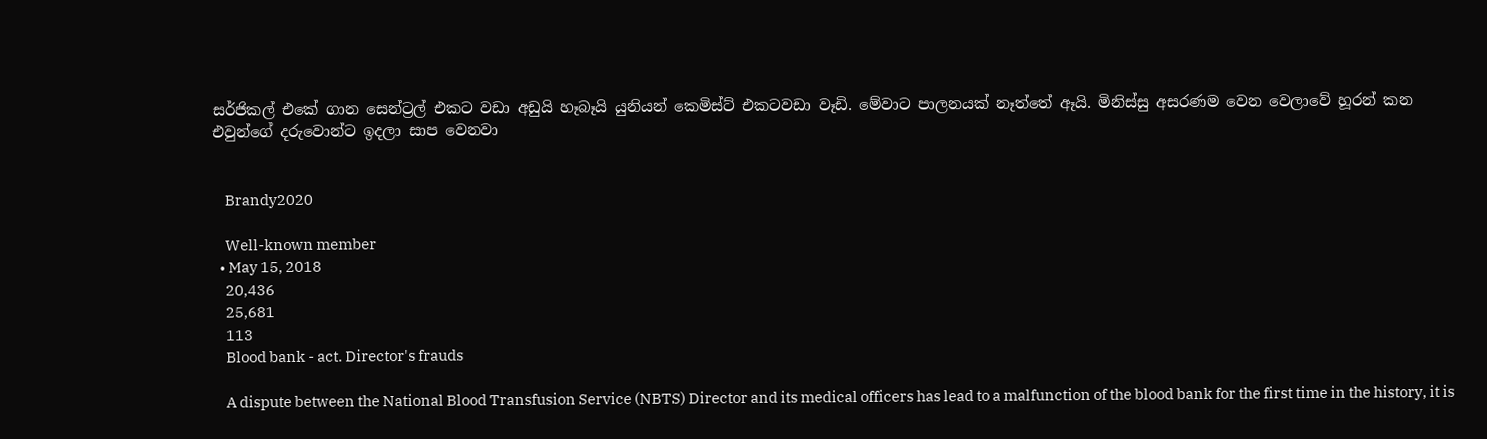සර්ජිකල් එකේ ගාන සෙන්ට්‍රල් එකට වඩා අඩුයි හෑබෑයි යුනියන් කෙමිස්ට් එකටවඩා වෑඩි. මේවාට පාලනයක් නෑත්තේ ඈයි. මිනිස්සු අසරණම වෙන වෙලාවේ හූරන් කන එවුන්ගේ දරුවොන්ට ඉදලා සාප වෙනවා


    Brandy2020

    Well-known member
  • May 15, 2018
    20,436
    25,681
    113
    Blood bank - act. Director's frauds

    A dispute between the National Blood Transfusion Service (NBTS) Director and its medical officers has lead to a malfunction of the blood bank for the first time in the history, it is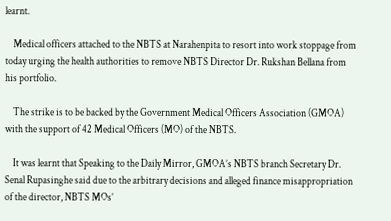learnt.

    Medical officers attached to the NBTS at Narahenpita to resort into work stoppage from today urging the health authorities to remove NBTS Director Dr. Rukshan Bellana from his portfolio.

    The strike is to be backed by the Government Medical Officers Association (GMOA) with the support of 42 Medical Officers (MO) of the NBTS.

    It was learnt that Speaking to the Daily Mirror, GMOA’s NBTS branch Secretary Dr. Senal Rupasinghe said due to the arbitrary decisions and alleged finance misappropriation of the director, NBTS MOs’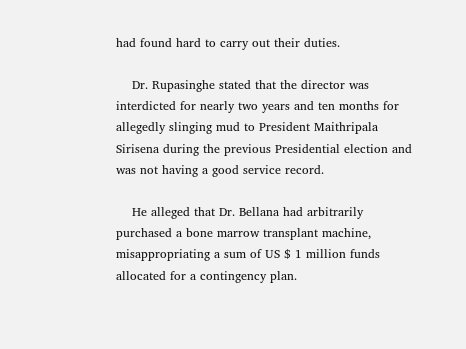had found hard to carry out their duties.

    Dr. Rupasinghe stated that the director was interdicted for nearly two years and ten months for allegedly slinging mud to President Maithripala Sirisena during the previous Presidential election and was not having a good service record.

    He alleged that Dr. Bellana had arbitrarily purchased a bone marrow transplant machine, misappropriating a sum of US $ 1 million funds allocated for a contingency plan.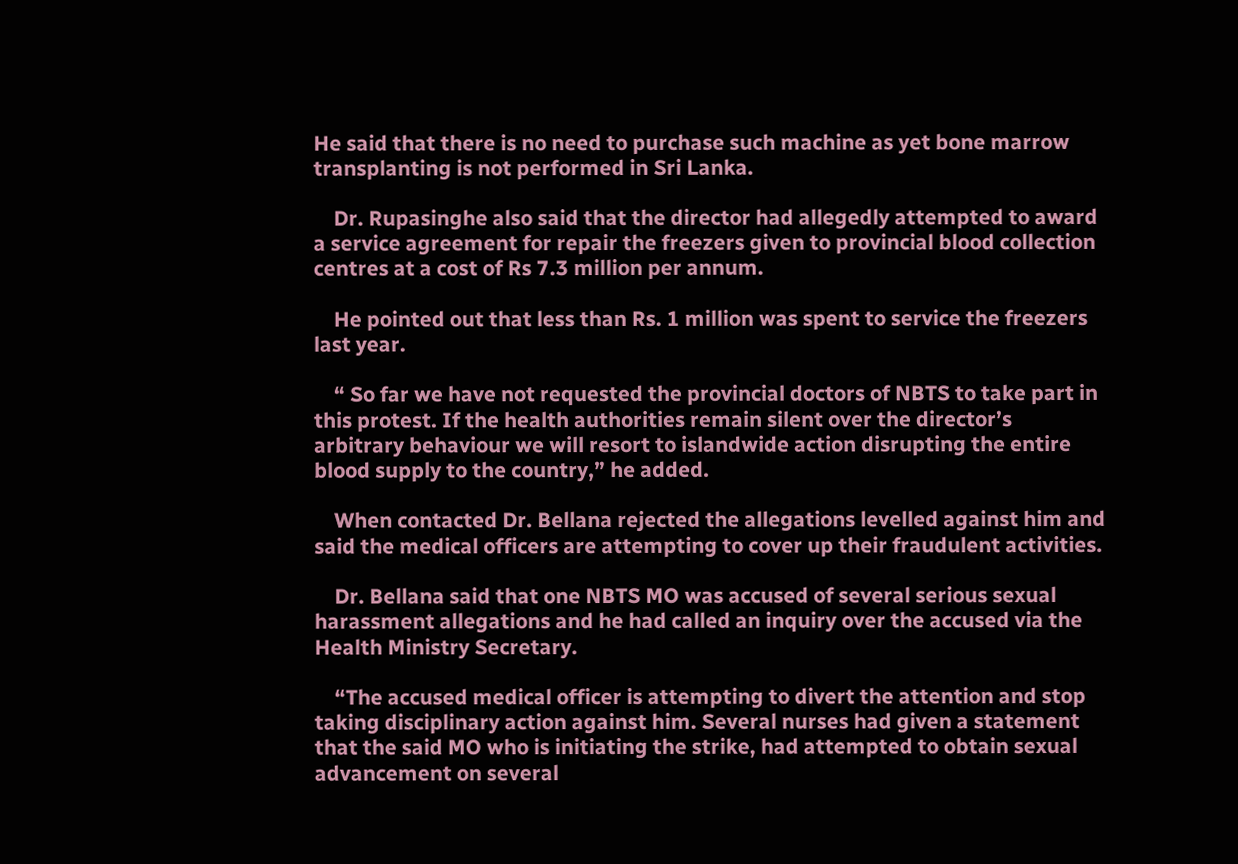He said that there is no need to purchase such machine as yet bone marrow transplanting is not performed in Sri Lanka.

    Dr. Rupasinghe also said that the director had allegedly attempted to award a service agreement for repair the freezers given to provincial blood collection centres at a cost of Rs 7.3 million per annum.

    He pointed out that less than Rs. 1 million was spent to service the freezers last year.

    “ So far we have not requested the provincial doctors of NBTS to take part in this protest. If the health authorities remain silent over the director’s arbitrary behaviour we will resort to islandwide action disrupting the entire blood supply to the country,” he added.

    When contacted Dr. Bellana rejected the allegations levelled against him and said the medical officers are attempting to cover up their fraudulent activities.

    Dr. Bellana said that one NBTS MO was accused of several serious sexual harassment allegations and he had called an inquiry over the accused via the Health Ministry Secretary.

    “The accused medical officer is attempting to divert the attention and stop taking disciplinary action against him. Several nurses had given a statement that the said MO who is initiating the strike, had attempted to obtain sexual advancement on several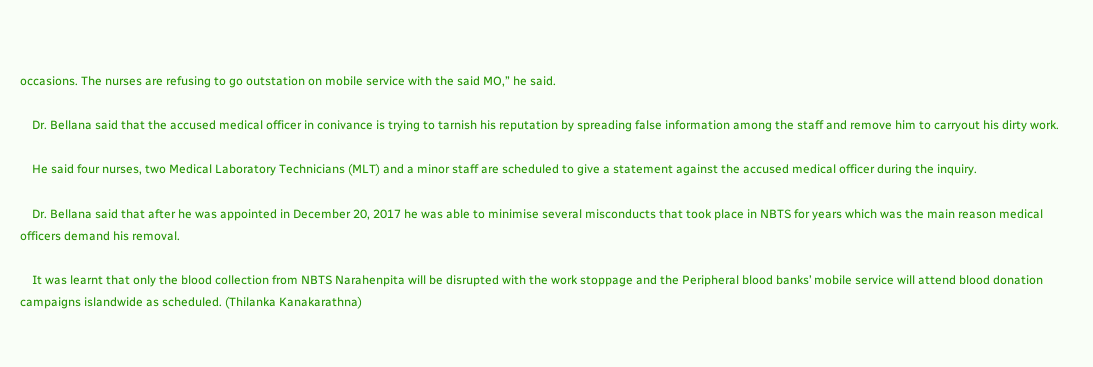occasions. The nurses are refusing to go outstation on mobile service with the said MO,” he said.

    Dr. Bellana said that the accused medical officer in conivance is trying to tarnish his reputation by spreading false information among the staff and remove him to carryout his dirty work.

    He said four nurses, two Medical Laboratory Technicians (MLT) and a minor staff are scheduled to give a statement against the accused medical officer during the inquiry.

    Dr. Bellana said that after he was appointed in December 20, 2017 he was able to minimise several misconducts that took place in NBTS for years which was the main reason medical officers demand his removal.

    It was learnt that only the blood collection from NBTS Narahenpita will be disrupted with the work stoppage and the Peripheral blood banks’ mobile service will attend blood donation campaigns islandwide as scheduled. (Thilanka Kanakarathna)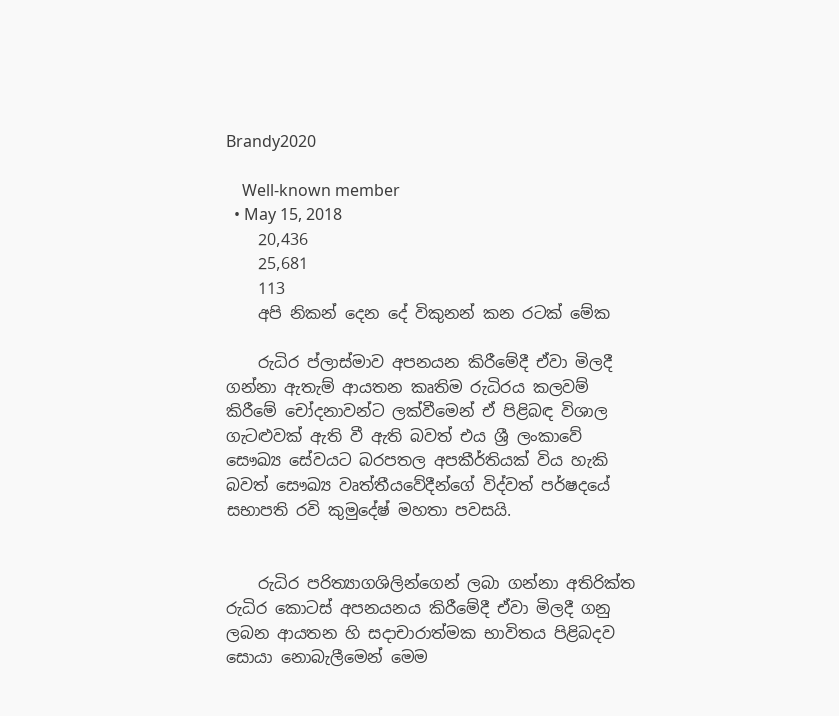Brandy2020

    Well-known member
  • May 15, 2018
    20,436
    25,681
    113
    අපි නිකන් දෙන දේ විකුනන් කන රටක් මේක

    රුධිර ප්ලාස්මාව අපනයන කිරීමේදී ඒවා මිලදී ගන්නා ඇතැම් ආයතන කෘතිම රුධිරය කලවම් කිරීමේ චෝදනාවන්ට ලක්වීමෙන් ඒ පිළිබඳ විශාල ගැටළුවක් ඇති වී ඇති බවත් එය ශ්‍රී ලංකාවේ සෞඛ්‍ය සේවයට බරපතල අපකීර්තියක් විය හැකි බවත් සෞඛ්‍ය වෘත්තීයවේදීන්ගේ විද්වත් පර්ෂදයේ සභාපති රවි කුමුදේෂ් මහතා පවසයි.


    රුධිර පරිත්‍යාගශිලින්ගෙන් ලබා ගන්නා අතිරික්ත රුධිර කොටස් අපනයනය කිරීමේදී ඒවා මිලදී ගනු ලබන ආයතන හි සදාචාරාත්මක භාවිතය පිළිබදව සොයා නොබැලීමෙන් මෙම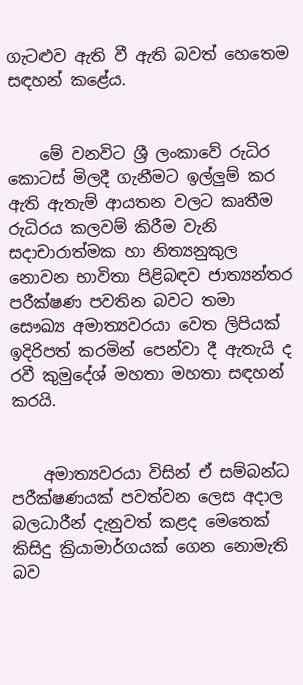ගැටළුව ඇති වී ඇති බවත් හෙතෙම සඳහන් කළේය.


    මේ වනවිට ශ්‍රී ලංකාවේ රුධිර කොටස් මිලදී ගැනීමට ඉල්ලුම් කර ඇති ඇතැම් ආයතන වලට කෘතීම රුධිරය කලවම් කිරීම වැනි සදාචාරාත්මක හා නිත්‍යනුකුල නොවන භාවිතා පිළිබඳව ජාත්‍යන්තර පරීක්ෂණ පවතින බවට තමා සෞඛ්‍ය අමාත්‍යවරයා වෙත ලිපියක් ඉදිරිපත් කරමින් පෙන්වා දී ඇතැයි ද රවී කුමුදේශ් මහතා මහතා සඳහන් කරයි.


    අමාත්‍යවරයා විසින් ඒ සම්බන්ධ පරීක්ෂණයක් පවත්වන ලෙස අදාල බලධාරීන් දැනුවත් කළද මෙතෙක් කිසිදු ක්‍රියාමාර්ගයක් ගෙන නොමැති බව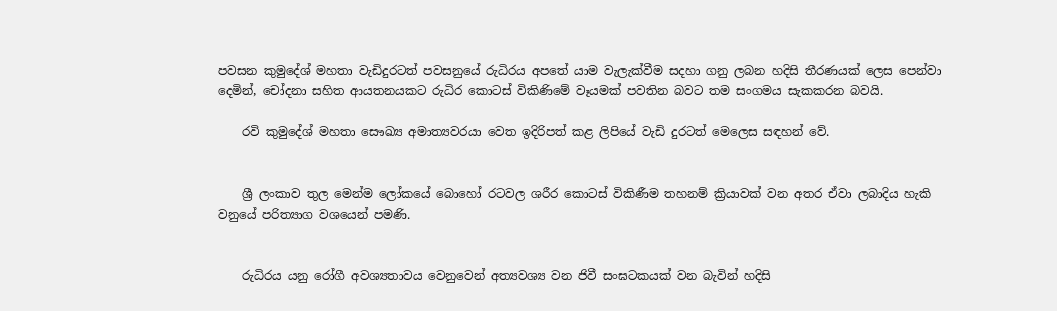පවසන කුමුදේශ් මහතා වැඩිදුරටත් පවසනුයේ රුධිරය අපතේ යාම වැලැක්වීම සදහා ගනු ලබන හදිසි තීරණයක් ලෙස පෙන්වා දෙමින්, චෝදනා සහිත ආයතනයකට රුධිර කොටස් විකිණිමේ වෑයමක් පවතින බවට තම සංගමය සැකකරන බවයි.

    රවි කුමුදේශ් මහතා සෞඛ්‍ය අමාත්‍යවරයා වෙත ඉදිරිපත් කළ ලිපියේ වැඩි දුරටත් මෙලෙස සඳහන් වේ.


    ශ්‍රී ලංකාව තුල මෙන්ම ලෝකයේ බොහෝ රටවල ශරීර කොටස් විකිණීම තහනම් ක්‍රියාවක් වන අතර ඒවා ලබාදිය හැකි වනුයේ පරිත්‍යාග වශයෙන් පමණි.


    රුධිරය යනු රෝගී අවශ්‍යතාවය වෙනුවෙන් අත්‍යවශ්‍ය වන ජිවී සංඝටකයක් වන බැවින් හදිසි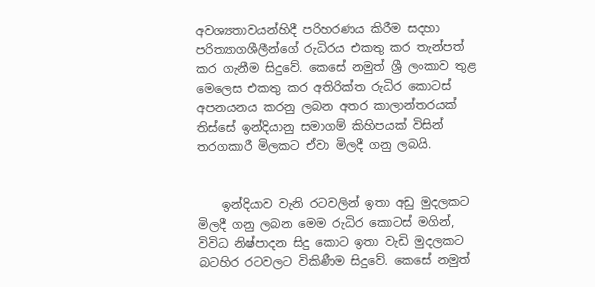අවශ්‍යතාවයන්හිදී පරිහරණය කිරීම සදහා පරිත්‍යාගශීලීන්ගේ රුධිරය එකතු කර තැන්පත් කර ගැනීම සිදුවේ. කෙසේ නමුත් ශ්‍රී ලංකාව තුළ මෙලෙස එකතු කර අතිරික්ත රුධිර කොටස් අපනයනය කරනු ලබන අතර කාලාන්තරයක් තිස්සේ ඉන්දියානු සමාගම් කිහිපයක් විසින් තරගකාරී මිලකට ඒවා මිලදී ගනු ලබයි.


    ඉන්දියාව වැනි රටවලින් ඉතා අඩු මුදලකට මිලදී ගනු ලබන මෙම රුධිර කොටස් මගින්, විවිධ නිෂ්පාදන සිදු කොට ඉතා වැඩි මුදලකට බටහිර රටවලට විකිණීම සිදුවේ. කෙසේ නමුත්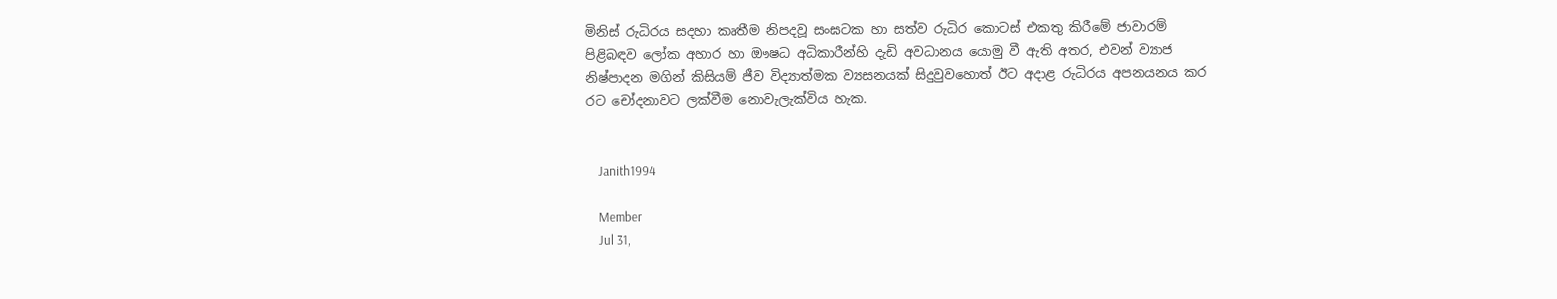මිනිස් රුධිරය සදහා කෘතීම නිපදවූ සංඝටක හා සත්ව රුධිර කොටස් එකතු කිරීමේ ජාවාරම් පිළිබඳව ලෝක අහාර හා ඖෂධ අධිකාරීන්හි දැඩි අවධානය යොමු වී ඇති අතර, එවන් ව්‍යාජ නිෂ්පාදන මගින් කිසියම් ජීව විද්‍යාත්මක ව්‍යසනයක් සිදුවුවහොත් ඊට අදාළ රුධිරය අපනයනය කර රට චෝදනාවට ලක්වීම නොවැලැක්විය හැක.


    Janith1994

    Member
    Jul 31,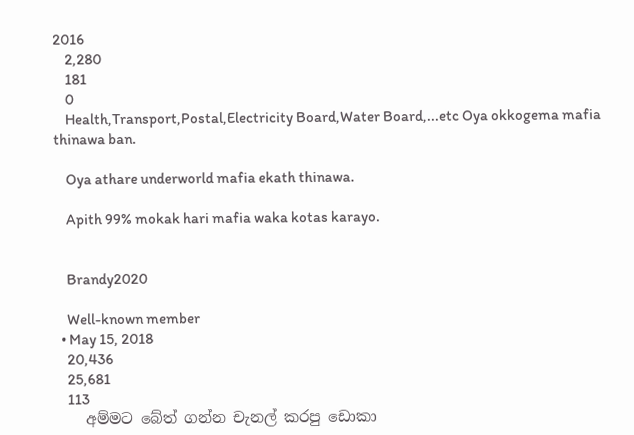2016
    2,280
    181
    0
    Health,Transport,Postal,Electricity Board,Water Board,...etc Oya okkogema mafia thinawa ban.

    Oya athare underworld mafia ekath thinawa.

    Apith 99% mokak hari mafia waka kotas karayo.


    Brandy2020

    Well-known member
  • May 15, 2018
    20,436
    25,681
    113
    අම්මට බේත් ගන්න චැනල් කරපු ඩොකා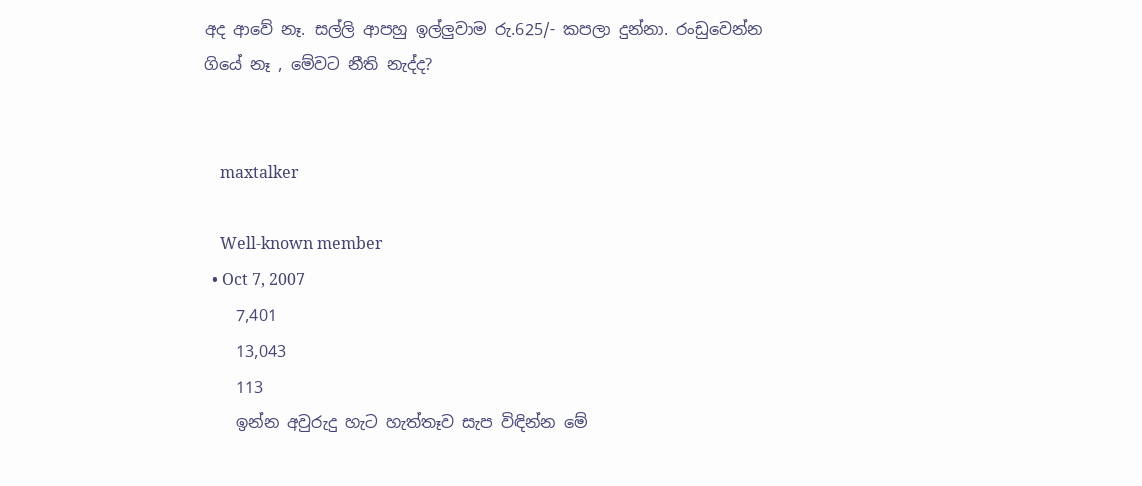අද ආවේ නෑ. සල්ලි ආපහු ඉල්ලුවාම රු.625/- කපලා දුන්නා. රංඩුවෙන්න ගියේ නෑ , මේවට නීති නැද්ද?


    maxtalker

    Well-known member
  • Oct 7, 2007
    7,401
    13,043
    113
    ඉන්න අවුරුදු හැට හැත්තෑව සැප විඳින්න මේ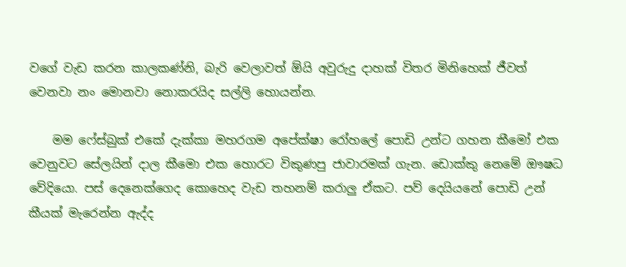වගේ වැඩ කරන කාලකණ්නි, බැරි වෙලාවත් ඕයි අවුරුදු දාහක් විතර මිනිහෙක් ජීවත් වෙනවා නං මොනවා නොකරයිද සල්ලි හොයන්න.

    මම ෆේස්බුක් එකේ දැක්කා මහරගම අපේක්ෂා රෝහලේ පොඩි උන්ට ගහන කීමෝ එක වෙනුවට සේලයින් දාල කීමො එක හොරට විකුණපු ජාවාරමක් ගැන. ඩොක්කු නෙමේ ඖෂධ වේදියො. පස් දෙනෙක්ගෙද කොහෙද වැඩ තහනම් කරාලු ඒකට. පව් දෙයියනේ පොඩි උන් කීයක් මැරෙන්න ඇද්ද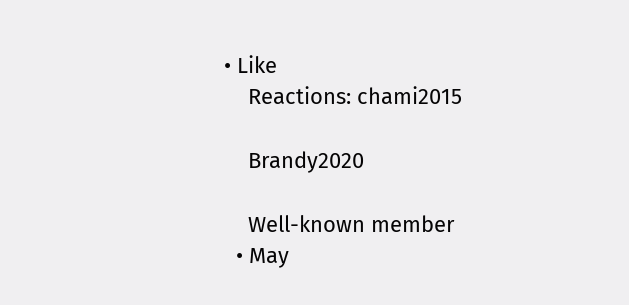• Like
    Reactions: chami2015

    Brandy2020

    Well-known member
  • May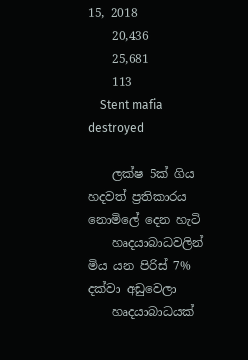15, 2018
    20,436
    25,681
    113
    Stent mafia destroyed

    ලක්ෂ 5ක් ගිය හදවත් ප්‍රතිකාරය නොමිලේ දෙන හැටි
    හෘදයාබාධවලින් මිය යන පිරිස් 7% දක්වා අඩුවෙලා
    හෘදයාබාධයක්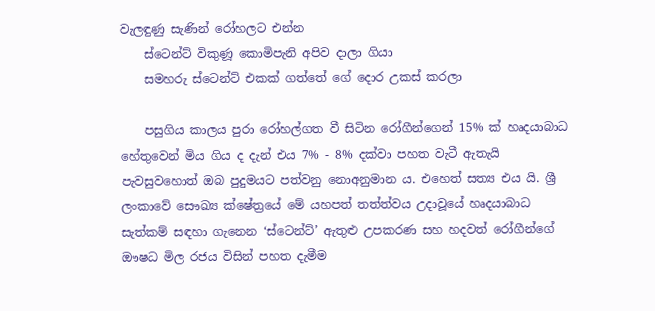වැලඳුණු සැණින් ‍රෝහලට එන්න
    ස්ටෙන්ට් විකුණූ කොමිපැනි අපිව දාලා ගියා
    සමහරු ස්ටෙන්ට් එකක් ගත්තේ ගේ දොර උකස් කරලා

    පසුගිය කාලය පුරා රෝහල්ගත වී සිටින රෝගීන්ගෙන් 15% ක් හෘදයාබාධ හේතුවෙන් මිය ගිය ද දැන් එය 7% - 8% දක්වා පහත වැටී ඇතැයි පැවසුවහොත් ඔබ පුදුමයට පත්වනු නොඅනුමාන ය. එහෙත් සත්‍ය එය යි. ශ්‍රී ලංකාවේ සෞඛ්‍ය ක්ෂේත්‍රයේ මේ යහපත් තත්ත්වය උදාවූයේ හෘදයාබාධ සැත්කම් සඳහා ගැනෙන ‘ස්ටෙන්ට්’ ඇතුළු උපකරණ සහ හදවත් රෝගීන්ගේ ඖෂධ මිල රජය විසින් පහත දැමීම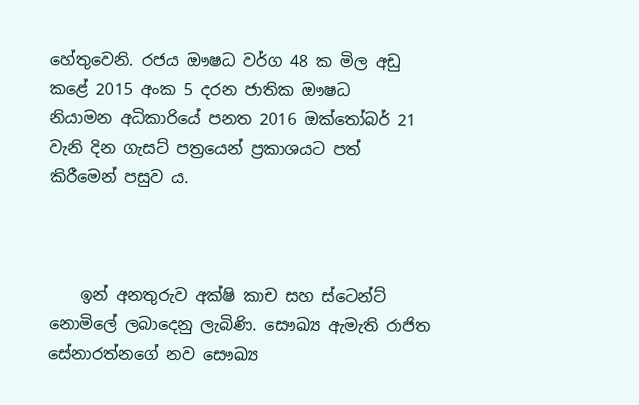හේතුවෙනි. රජය ඖෂධ වර්ග 48 ක මිල අඩු කළේ 2015 අංක 5 දරන ජාතික ඖෂධ නියාමන ‍අධිකාරියේ පනත 2016 ඔක්තෝබර් 21 වැනි දින ගැසට් පත්‍රයෙන් ප්‍රකාශයට පත් කිරීමෙන් පසුව ය.



    ඉන් අනතුරුව අක්ෂි කාච සහ ස්ටෙන්ට් නොමිලේ ලබාදෙනු ලැබිණි. සෞඛ්‍ය ඇමැති රාජිත සේනාරත්නගේ නව සෞඛ්‍ය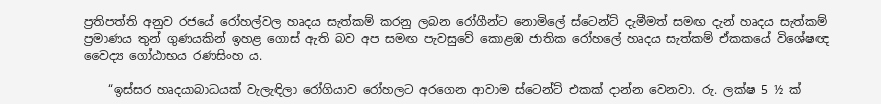ප්‍රතිපත්ති අනුව රජයේ රෝහල්වල හෘදය සැත්කම් කරනු ලබන රෝගීන්ට නොමිලේ ස්ටෙන්ට් දැමීමත් සමඟ දැන් හෘදය සැත්කම් ප්‍රමාණය තුන් ගුණයකින් ඉහළ ගොස් ඇති බව අප සමඟ පැවසුවේ කොළඹ ජාතික රෝහලේ හෘදය සැත්කම් ඒකකයේ විශේෂඥ වෛද්‍ය ගෝඨාභය රණසිංහ ය.

    “ඉස්සර හෘදයාබාධයක් වැලැඳිලා රෝගියාව රෝහලට අරගෙන ආවාම ස්ටෙන්ට් එකක් දාන්න වෙනවා. රු. ලක්ෂ 5 ½ ක්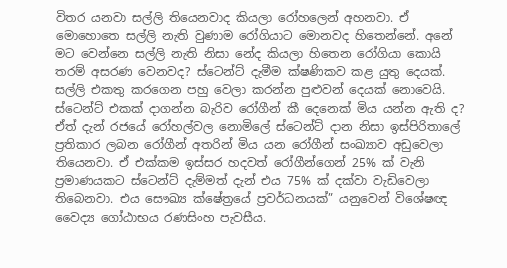විතර යනවා සල්ලි තියෙනවාද කියලා රෝහලෙන් අහනවා. ඒ මොහොතෙ සල්ලි නැති වුණාම රෝගියාට මොනවද හිතෙන්නේ. අනේ මට වෙන්නෙ සල්ලි නැති නිසා නේද කියලා හිතෙන රෝගියා කොයි තරම් අසරණ වෙනවද? ස්ටෙන්ට් දැමීම ක්ෂණිකව කළ යුතු දෙයක්. සල්ලි එකතු කරගෙන පහු වෙලා කරන්න පුළුවන් දෙයක් නොවෙයි. ස්ටෙන්ට් එකක් දාගන්න බැරිව රෝගීන් කී දෙනෙක් මිය යන්න ඇති ද? ඒත් දැන් රජයේ රෝහල්වල නොමිලේ ස්ටෙන්ට් දාන නිසා ඉස්පිරිතාලේ ප්‍රතිකාර ලබන රෝගීන් අතරින් මිය යන රෝගීන් සංඛ්‍යාව අඩුවෙලා තියෙනවා. ඒ එක්කම ඉස්සර හදවත් රෝගීන්ගෙන් 25% ක් වැනි ප්‍රමාණයකට ස්ටෙන්ට් දැම්මත් දැන් එය 75% ක් දක්වා වැඩිවෙලා තිබෙනවා. එය සෞඛ්‍ය ක්ෂේත්‍රයේ ප්‍රවර්ධනයක්” යනුවෙන් විශේෂඥ වෛද්‍ය ගෝඨාභය රණසිංහ පැවසීය.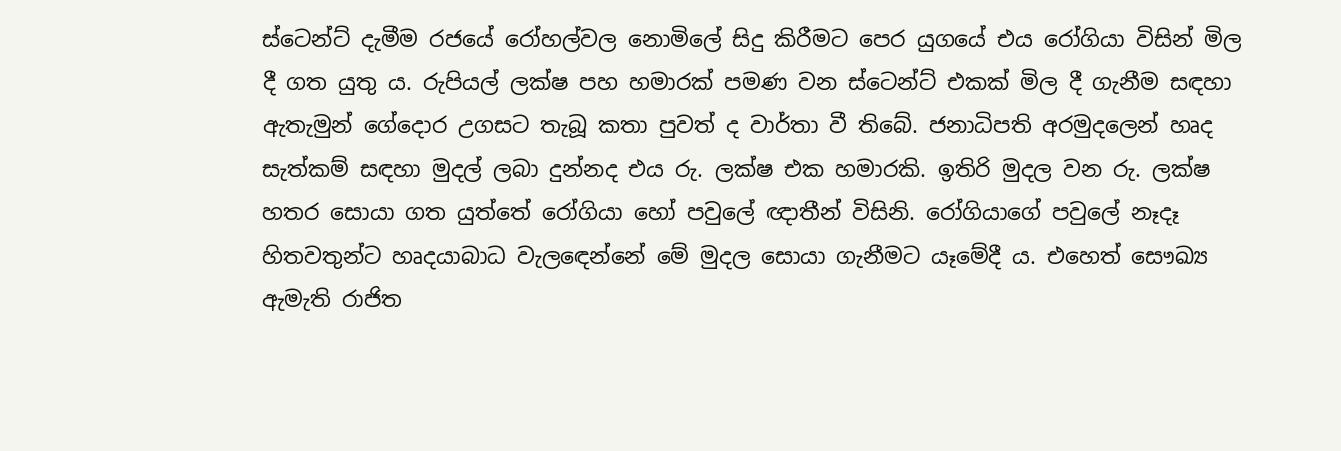ස්ටෙන්ට් දැමීම රජයේ රෝහල්වල නොමිලේ සිදු කිරීමට පෙර යුගයේ එය රෝගියා විසින් මිල දී ගත යුතු ය. රුපියල් ලක්ෂ පහ හමාරක් පමණ වන ස්ටෙන්ට් එකක් මිල දී ගැනීම සඳහා ඇතැමුන් ගේදොර උගසට තැබූ කතා පුවත් ද වාර්තා වී තිබේ. ජනාධිපති අරමුදලෙන් හෘද සැත්කම් සඳහා මුදල් ලබා දුන්නද එය රු. ලක්ෂ එක හමාරකි. ඉතිරි මුදල වන රු. ලක්ෂ හතර සොයා ගත යුත්තේ රෝගියා හෝ පවුලේ ඥාතීන් විසිනි. රෝගියාගේ පවුලේ නෑදෑ හිතවතුන්ට හෘදයාබාධ වැලඳෙන්නේ මේ මුදල සොයා ගැනීමට යෑමේදී ය. එහෙත් සෞඛ්‍ය ඇමැති රාජිත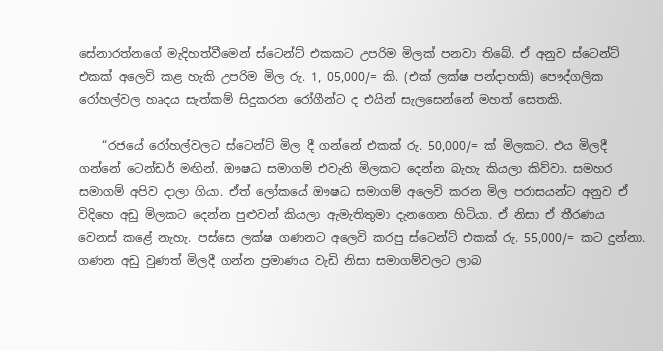සේනාරත්නගේ මැදිහත්වීමෙන් ස්ටෙන්ට් එකකට උපරිම මිලක් පනවා තිබේ. ඒ අනුව ස්ටෙන්ට් එකක් අලෙවි කළ හැකි උපරිම මිල රු. 1, 05,000/= කි. (එක් ලක්ෂ පන්දාහකි) පෞද්ගලික රෝහල්වල හෘදය සැත්කම් සිදුකරන රෝගීන්ට ද එයින් සැලසෙන්නේ මහත් සෙතකි.

    “රජයේ රෝහල්වලට ස්ටෙන්ට් මිල දී ගන්නේ එකක් රු. 50,000/= ක් මිලකට. එය මිලදී ගන්නේ ටෙන්ඩර් මඟින්. ඖෂධ සමාගම් එවැනි මිලකට දෙන්න බැහැ කියලා කිව්වා. සමහර සමාගම් අපිව දාලා ගියා. ඒත් ලෝකයේ ඖෂධ සමාගම් අලෙවි කරන මිල පරාසයන්ට අනුව ඒ විදිහෙ අඩු මිලකට දෙන්න පුළුවන් කියලා ඇමැතිතුමා දැනගෙන හිටියා. ඒ නිසා ඒ තීරණය වෙනස් කළේ නැහැ. පස්සෙ ලක්ෂ ගණනට අලෙවි කරපු ස්ටෙන්ට් එකක් රු. 55,000/= කට දුන්නා. ගණන අඩු වුණත් මිලදී ගන්න ප්‍රමාණය වැඩි නිසා සමාගම්වලට ලාබ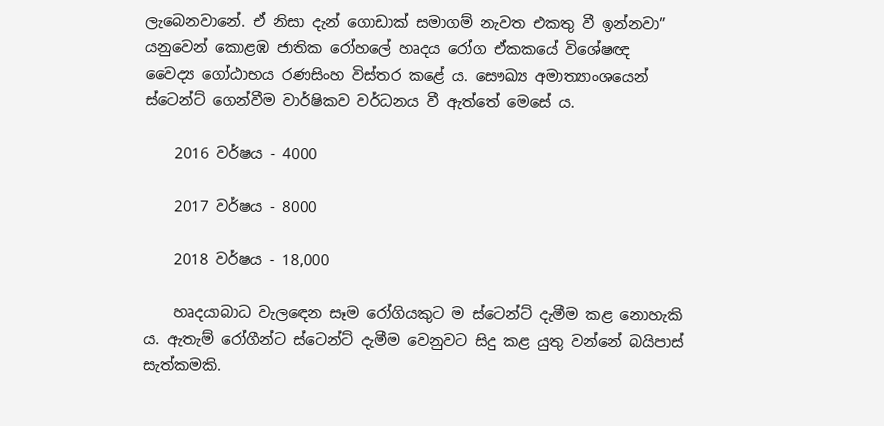ලැබෙනවානේ. ඒ නිසා දැන් ගොඩාක් සමාගම් නැවත එකතු වී ඉන්නවා” යනුවෙන් කොළඹ ජාතික රෝහලේ හෘදය රෝග ඒකකයේ විශේෂඥ වෛද්‍ය ගෝඨාභය රණසිංහ විස්තර කළේ ය. සෞඛ්‍ය අමාත්‍යාංශයෙන් ස්ටෙන්ට් ගෙන්වීම වාර්ෂිකව වර්ධනය වී ඇත්තේ මෙසේ ය.

    2016 වර්ෂය - 4000

    2017 වර්ෂය - 8000

    2018 වර්ෂය - 18,000

    හෘදයාබාධ වැලඳෙන සෑම රෝගියකුට ම ස්ටෙන්ට් දැමීම කළ නොහැකි ය. ඇතැම් රෝගීන්ට ස්ටෙන්ට් දැමීම වෙනුවට සිදු කළ යුතු වන්නේ බයිපාස් සැත්කමකි.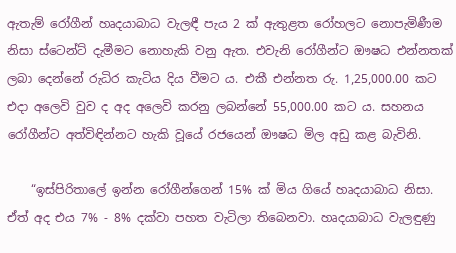ඇතැම් රෝගීන් හෘදයාබාධ වැලඳී පැය 2 ක් ඇතුළත රෝහලට නොපැමිණීම නිසා ස්ටෙන්ට් දැමීමට නොහැකි වනු ඇත. එවැනි රෝගීන්ට ඖෂධ එන්නතක් ලබා දෙන්නේ රුධිර කැටිය දිය වීමට ය. එකී එන්නත රු. 1,25,000.00 කට එදා අලෙවි වුව ද අද අලෙවි කරනු ලබන්නේ 55,000.00 කට ය. සහනය රෝගීන්ට අත්විඳින්නට හැකි වූයේ රජයෙන් ඖෂධ මිල අඩු කළ බැවිනි.

    “ඉස්පිරිතාලේ ඉන්න රෝගීන්ගෙන් 15% ක් මිය ගියේ හෘදයාබාධ නිසා. ඒත් අද එය 7% - 8% දක්වා පහත වැටිලා තිබෙනවා. හෘදයාබාධ වැලඳුණු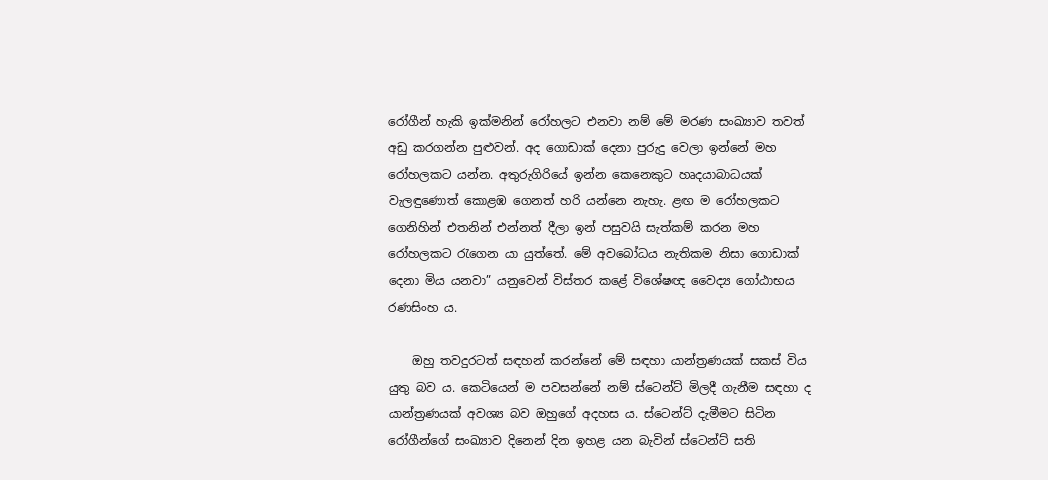රෝගීන් හැකි ඉක්මනින් රෝහලට එනවා නම් මේ මරණ සංඛ්‍යාව තවත් අඩු කරගන්න පුළුවන්. අද ගොඩාක් දෙනා පුරුදු වෙලා ඉන්නේ මහ රෝහලකට යන්න. අතුරුගිරියේ ඉන්න කෙනෙකුට හෘදයාබාධයක් වැලඳුණොත් කොළඹ ගෙනත් හරි යන්නෙ නැහැ. ළඟ ම රෝහලකට ගෙනිහින් එතනින් එන්නත් දීලා ඉන් පසුවයි සැත්කම් කරන මහ රෝහලකට රැගෙන යා යුත්තේ. මේ අවබෝධය නැතිකම නිසා ගොඩාක් දෙනා මිය යනවා” යනුවෙන් විස්තර කළේ විශේෂඥ වෛද්‍ය ගෝඨාභය රණසිංහ ය.

    ඔහු තවදුරටත් සඳහන් කරන්නේ මේ සඳහා යාන්ත්‍රණයක් සකස් විය යුතු බව ය. කෙටියෙන් ම පවසන්නේ නම් ස්ටෙන්ට් මිලදී ගැනීම සඳහා ද යාන්ත්‍රණයක් අවශ්‍ය බව ඔහුගේ අදහස ය. ස්ටෙන්ට් දැමීමට සිටින රෝගීන්ගේ සංඛ්‍යාව දිනෙන් දින ඉහළ යන බැවින් ස්ටෙන්ට් සති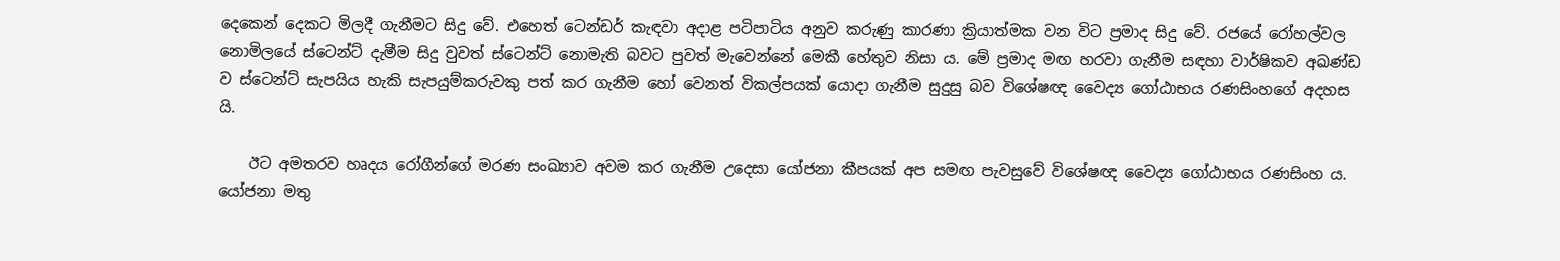දෙකෙන් දෙකට මිලදී ගැනීමට සිදු වේ. එහෙත් ටෙන්ඩර් කැඳවා අදාළ පටිපාටිය අනුව කරුණු කාරණා ක්‍රියාත්මක වන විට ප්‍රමාද සිදු වේ. රජයේ රෝහල්වල නොමිලයේ ස්ටෙන්ට් දැමීම සිදු වුවත් ස්ටෙන්ට් නොමැති බවට පුවත් මැවෙන්නේ මෙකී හේතුව නිසා ය. මේ ප්‍රමාද මඟ හරවා ගැනීම සඳහා වාර්ෂිකව අඛණ්ඩ ව ස්ටෙන්ට් සැපයිය හැකි සැපයුම්කරුවකු පත් කර ගැනීම හෝ වෙනත් විකල්පයක් යොදා ගැනීම සුදුසු බව විශේෂඥ වෛද්‍ය ගෝඨාභය රණසිංහගේ අදහස යි.

    ඊට අමතරව හෘදය රෝගීන්ගේ මරණ සංඛ්‍යාව අවම කර ගැනීම උදෙසා යෝජනා කීපයක් අප සමඟ පැවසුවේ විශේෂඥ වෛද්‍ය ගෝඨාභය රණසිංහ ය. යෝජනා මතු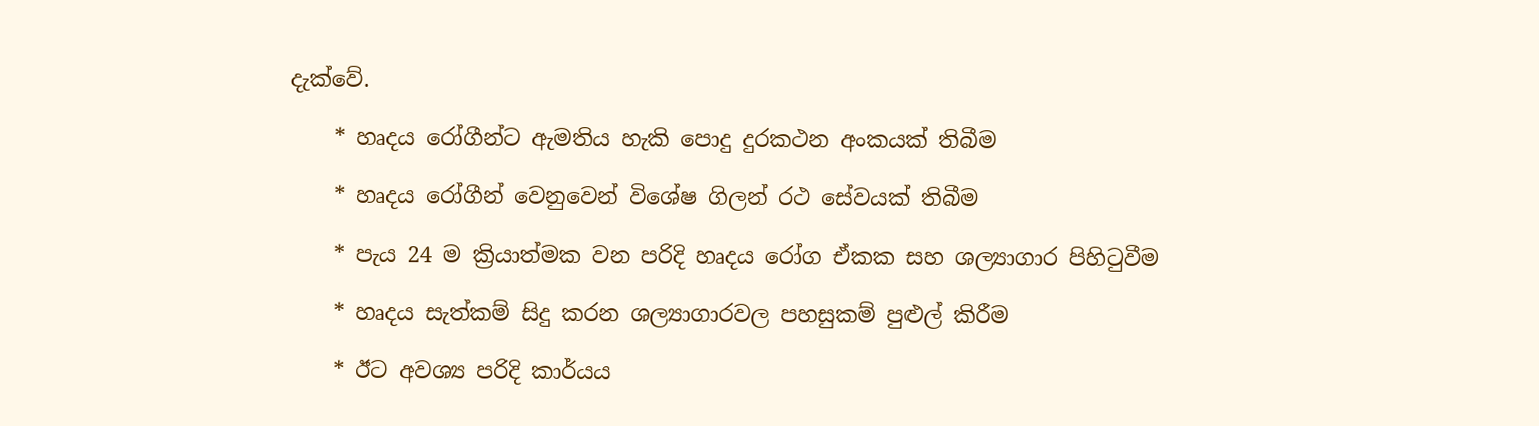දැක්වේ.

    * හෘදය ‍රෝගීන්ට ඇමතිය හැකි පොදු දුරකථන අංකයක් තිබීම

    * හෘදය රෝගීන් වෙනුවෙන් විශේෂ ගිලන් රථ සේවයක් තිබීම

    * පැය 24 ම ක්‍රියාත්මක වන පරිදි හෘදය රෝග ඒකක සහ ශල්‍යාගාර පිහිටුවීම

    * හෘදය සැත්කම් සිදු කරන ශල්‍යාගාරවල පහසුකම් පුළුල් කිරීම

    * ඊට අවශ්‍ය පරිදි කාර්යය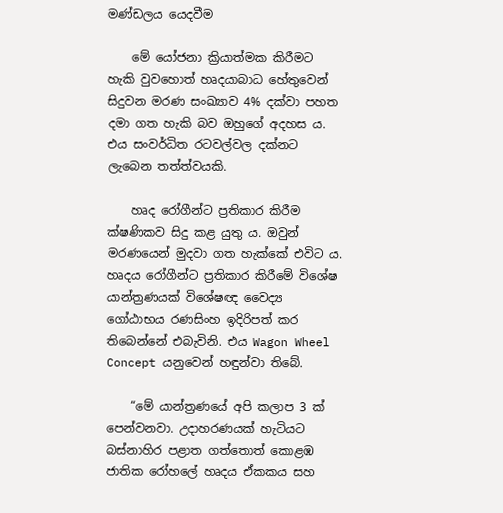මණ්ඩලය යෙදවීම

    මේ යෝජනා ක්‍රියාත්මක කිරීමට හැකි වුවහොත් හෘදයාබාධ හේතුවෙන් සිදුවන මරණ සංඛ්‍යාව 4% දක්වා පහත දමා ගත හැකි බව ඔහුගේ අදහස ය. එය සංවර්ධිත රටවල්වල දක්නට ලැබෙන තත්ත්වයකි.

    හෘද රෝගීන්ට ප්‍රතිකාර කිරීම ක්ෂණිකව සිදු කළ යුතු ය. ඔවුන් මරණයෙන් මුදවා ගත හැක්කේ එවිට ය. හෘදය ‍රෝගීන්ට ප්‍රතිකාර කිරීමේ විශේෂ යාන්ත්‍රණයක් විශේෂඥ වෛද්‍ය ගෝඨාභය රණසිංහ ඉදිරිපත් කර තිබෙන්නේ එබැවිනි. එය Wagon Wheel Concept යනුවෙන් හඳුන්වා තිබේ.

    “මේ යාන්ත්‍රණයේ අපි කලාප 3 ක් පෙන්වනවා. උදාහරණයක් හැටියට බස්නාහිර පළාත ගත්තොත් කොළඹ ජාතික රෝහලේ හෘදය ඒකකය සහ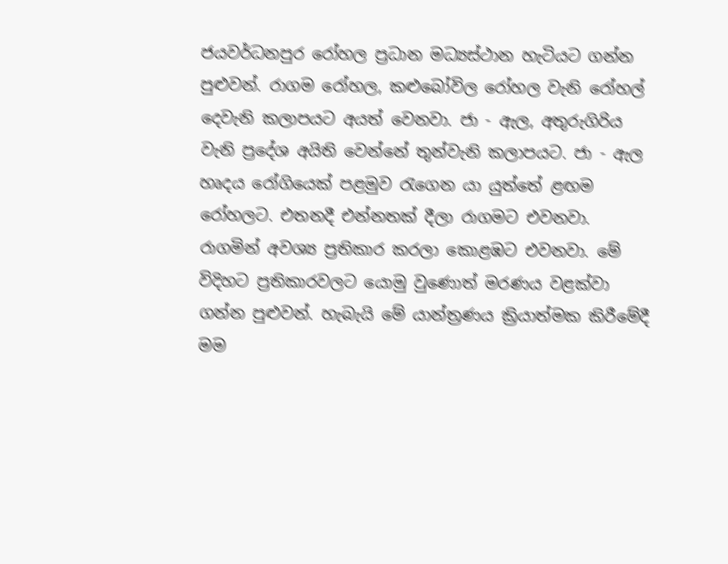ජයවර්ධනපුර රෝහල ප්‍රධාන මධ්‍යස්ථාන හැටියට ගන්න පුළුවන්. රාගම රෝහල, කළුබෝවිල රෝහල වැනි රෝහල් දෙවැනි කලාපයට අයත් වෙනවා. ජා - ඇල, අතුරුගිරිය වැනි ප්‍රදේශ අයිති වෙන්නේ තුන්වැනි කලාපයට. ජා - ඇල හෘදය ‍රෝගියෙක් පළමුව රැගෙන යා යුත්තේ ළඟම රෝහලට. එතනදී එන්නතක් දීලා රාගමට එවනවා. රාගමින් අවශ්‍ය ප්‍රතිකාර කරලා කොළඹට එවනවා. මේ විදිහට ප්‍රතිකාරවලට යොමු වුණොත් මරණය වළක්වා ගන්න පුළුවන්. හැබැයි මේ යාන්ත්‍රණය ක්‍රියාත්මක කිරීමේදී මම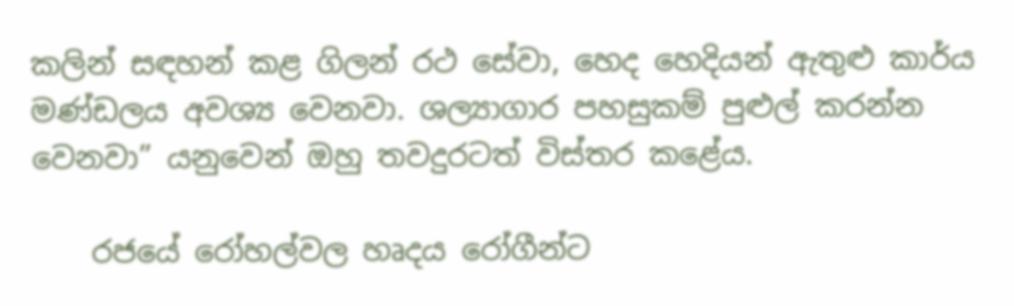කලින් සඳහන් කළ ගිලන් රථ සේවා, හෙද හෙදියන් ඇතුළු කාර්ය මණ්ඩලය අවශ්‍ය වෙනවා. ශල්‍යාගාර පහසුකම් පුළුල් කරන්න වෙනවා” යනුවෙන් ඔහු තවදුරටත් විස්තර කළේය.

    රජයේ රෝහල්වල හෘදය රෝගීන්ට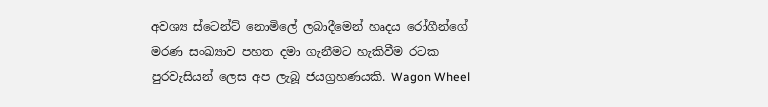අවශ්‍ය ස්ටෙන්ට් නොමිලේ ලබාදීමෙන් හෘදය රෝගීන්ගේ මරණ සංඛ්‍යාව පහත දමා ගැනීමට හැකිවීම රටක පුරවැසියන් ලෙස අප ලැබූ ජයග්‍රහණයකි. Wagon Wheel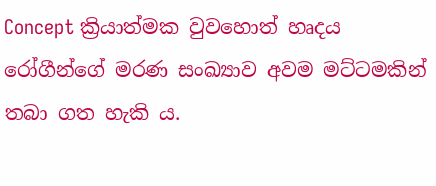Concept ක්‍රියාත්මක වුවහොත් හෘදය රෝගීන්ගේ මරණ සංඛ්‍යාව අවම මට්ටමකින් තබා ගත හැකි ය.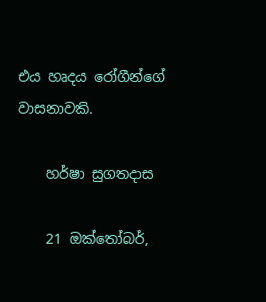එය හෘදය රෝගීන්ගේ වාසනාවකි.

    හර්ෂා සුගතදාස

    21 ඔක්තෝබර්,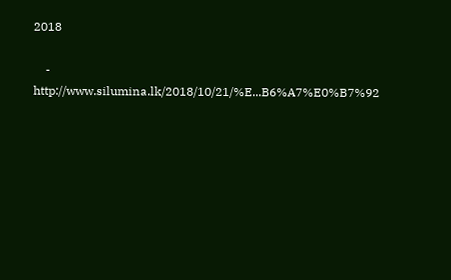2018

    - http://www.silumina.lk/2018/10/21/%E...B6%A7%E0%B7%92